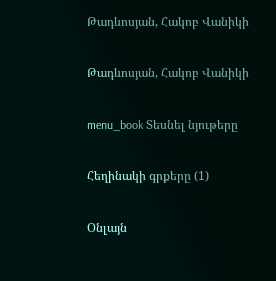Թադևոսյան, Հակոբ Վանիկի

Թադևոսյան, Հակոբ Վանիկի

menu_book Տեսնել նյութերը

Հեղինակի գրքերը (1)

Օնլայն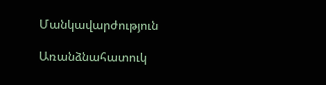Մանկավարժություն

Առանձնահատուկ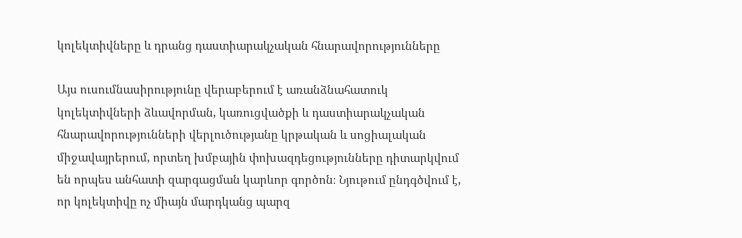կոլեկտիվները և դրանց դաստիարակչական հնարավորությունները

Այս ուսումնասիրությունը վերաբերում է առանձնահատուկ կոլեկտիվների ձևավորման, կառուցվածքի և դաստիարակչական հնարավորությունների վերլուծությանը կրթական և սոցիալական միջավայրերում, որտեղ խմբային փոխազդեցությունները դիտարկվում են որպես անհատի զարգացման կարևոր գործոն։ Նյութում ընդգծվում է, որ կոլեկտիվը ոչ միայն մարդկանց պարզ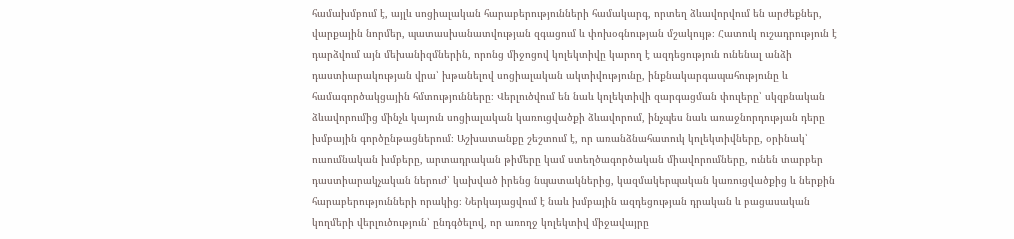համախմբում է, այլև սոցիալական հարաբերությունների համակարգ, որտեղ ձևավորվում են արժեքներ, վարքային նորմեր, պատասխանատվության զգացում և փոխօգնության մշակույթ։ Հատուկ ուշադրություն է դարձվում այն մեխանիզմներին, որոնց միջոցով կոլեկտիվը կարող է ազդեցություն ունենալ անձի դաստիարակության վրա՝ խթանելով սոցիալական ակտիվությունը, ինքնակարգապահությունը և համագործակցային հմտությունները։ Վերլուծվում են նաև կոլեկտիվի զարգացման փուլերը՝ սկզբնական ձևավորումից մինչև կայուն սոցիալական կառուցվածքի ձևավորում, ինչպես նաև առաջնորդության դերը խմբային գործընթացներում։ Աշխատանքը շեշտում է, որ առանձնահատուկ կոլեկտիվները, օրինակ՝ ուսումնական խմբերը, արտադրական թիմերը կամ ստեղծագործական միավորումները, ունեն տարբեր դաստիարակչական ներուժ՝ կախված իրենց նպատակներից, կազմակերպական կառուցվածքից և ներքին հարաբերությունների որակից։ Ներկայացվում է նաև խմբային ազդեցության դրական և բացասական կողմերի վերլուծություն՝ ընդգծելով, որ առողջ կոլեկտիվ միջավայրը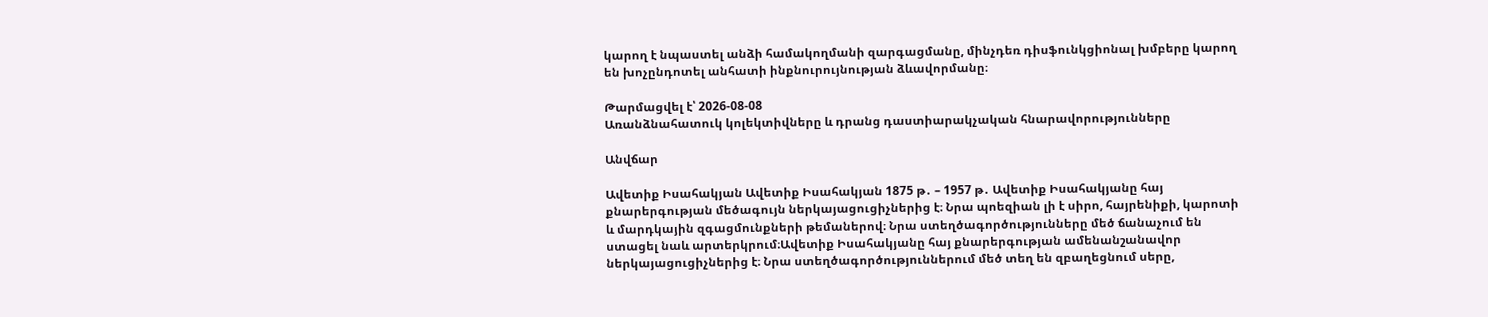կարող է նպաստել անձի համակողմանի զարգացմանը, մինչդեռ դիսֆունկցիոնալ խմբերը կարող են խոչընդոտել անհատի ինքնուրույնության ձևավորմանը։

Թարմացվել է՝ 2026-08-08
Առանձնահատուկ կոլեկտիվները և դրանց դաստիարակչական հնարավորությունները

Անվճար

Ավետիք Իսահակյան Ավետիք Իսահակյան 1875 թ․ – 1957 թ․ Ավետիք Իսահակյանը հայ քնարերգության մեծագույն ներկայացուցիչներից է։ Նրա պոեզիան լի է սիրո, հայրենիքի, կարոտի և մարդկային զգացմունքների թեմաներով։ Նրա ստեղծագործությունները մեծ ճանաչում են ստացել նաև արտերկրում։Ավետիք Իսահակյանը հայ քնարերգության ամենանշանավոր ներկայացուցիչներից է։ Նրա ստեղծագործություններում մեծ տեղ են զբաղեցնում սերը,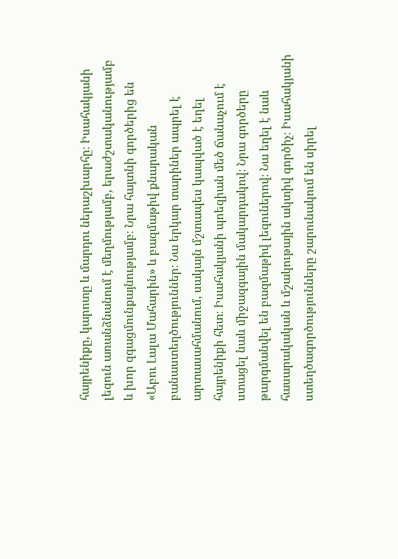հայրենիքը, կարոտը և մարդու ներաշխարհը։ Իսահակյանի լեզուն առանձնանում է մեղմությամբ, երաժշտականությամբ և խոր զգացմունքայնությամբ։ Նրա հայտնի գործերից են «Աբու Լալա Մահարին» և բազմաթիվ քնարական բանաստեղծություններ։ Նա երկար տարիներ ապրել է արտասահմանում, սակայն մշտապես կապված է եղել հայրենիքի հետ։ Իսահակյանի պոեզիան մեծ ճանաչում է ստացել նաև միջազգային մակարդակով։ Նրա գործերը թարգմանվել են բազմաթիվ լեզուներով։ Նա եղել է նաև հասարակական և մշակութային ակտիվ գործիչ։ Իսահակյանի ստեղծագործությունները շարունակում են սիրել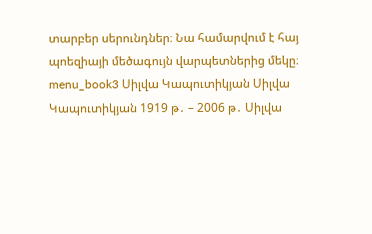տարբեր սերունդներ։ Նա համարվում է հայ պոեզիայի մեծագույն վարպետներից մեկը։ menu_book3 Սիլվա Կապուտիկյան Սիլվա Կապուտիկյան 1919 թ․ – 2006 թ․ Սիլվա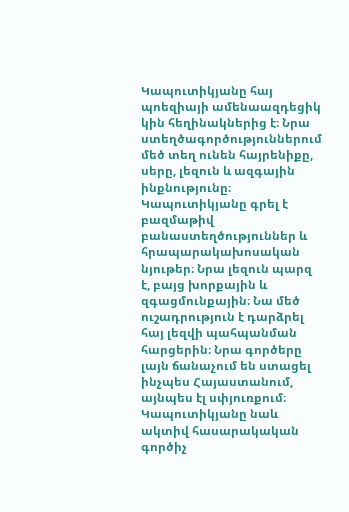Կապուտիկյանը հայ պոեզիայի ամենաազդեցիկ կին հեղինակներից է։ Նրա ստեղծագործություններում մեծ տեղ ունեն հայրենիքը, սերը, լեզուն և ազգային ինքնությունը։ Կապուտիկյանը գրել է բազմաթիվ բանաստեղծություններ և հրապարակախոսական նյութեր։ Նրա լեզուն պարզ է, բայց խորքային և զգացմունքային։ Նա մեծ ուշադրություն է դարձրել հայ լեզվի պահպանման հարցերին։ Նրա գործերը լայն ճանաչում են ստացել ինչպես Հայաստանում, այնպես էլ սփյուռքում։ Կապուտիկյանը նաև ակտիվ հասարակական գործիչ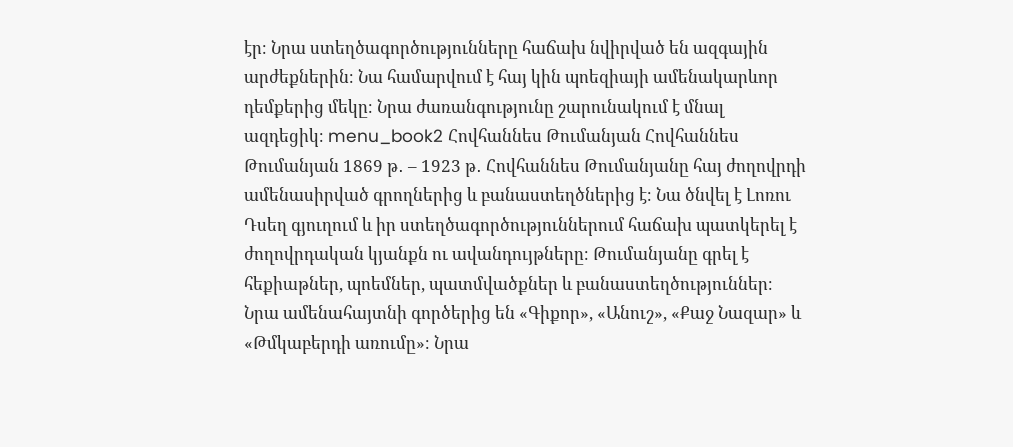էր։ Նրա ստեղծագործությունները հաճախ նվիրված են ազգային արժեքներին։ Նա համարվում է հայ կին պոեզիայի ամենակարևոր դեմքերից մեկը։ Նրա ժառանգությունը շարունակում է մնալ ազդեցիկ։ menu_book2 Հովհաննես Թումանյան Հովհաննես Թումանյան 1869 թ․ – 1923 թ․ Հովհաննես Թումանյանը հայ ժողովրդի ամենասիրված գրողներից և բանաստեղծներից է։ Նա ծնվել է Լոռու Դսեղ գյուղում և իր ստեղծագործություններում հաճախ պատկերել է ժողովրդական կյանքն ու ավանդույթները։ Թումանյանը գրել է հեքիաթներ, պոեմներ, պատմվածքներ և բանաստեղծություններ։ Նրա ամենահայտնի գործերից են «Գիքոր», «Անուշ», «Քաջ Նազար» և «Թմկաբերդի առումը»։ Նրա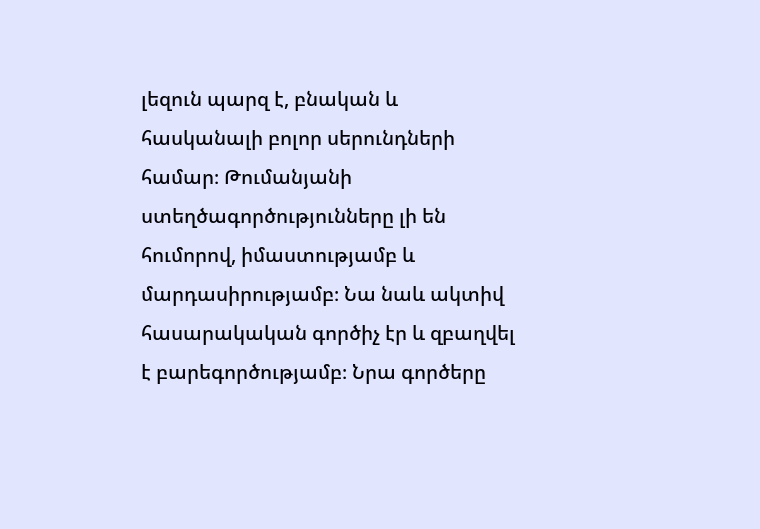լեզուն պարզ է, բնական և հասկանալի բոլոր սերունդների համար։ Թումանյանի ստեղծագործությունները լի են հումորով, իմաստությամբ և մարդասիրությամբ։ Նա նաև ակտիվ հասարակական գործիչ էր և զբաղվել է բարեգործությամբ։ Նրա գործերը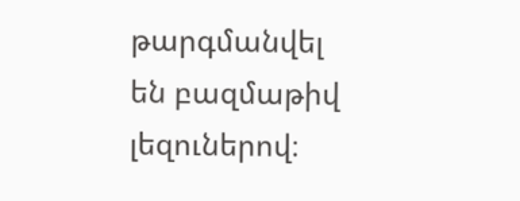թարգմանվել են բազմաթիվ լեզուներով։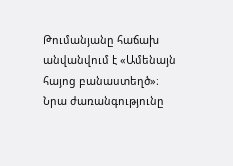Թումանյանը հաճախ անվանվում է «Ամենայն հայոց բանաստեղծ»։ Նրա ժառանգությունը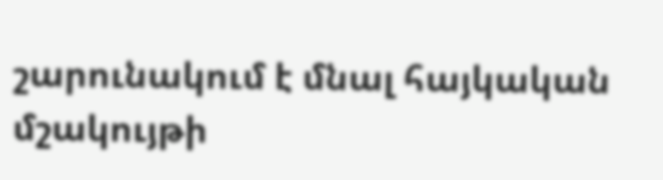շարունակում է մնալ հայկական մշակույթի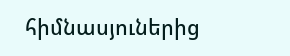հիմնասյուներից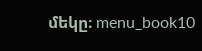մեկը։ menu_book10